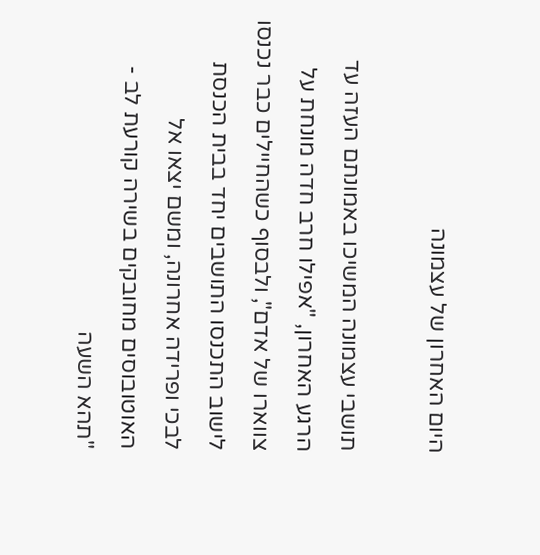היום האחרון של עצמונה

תושבי עצמונה המשיכו באמונתם העזה עד הרגע האחרון, "אפילו חרב חדה מונחת על צווארו של אדם", ולבסוף כשהחיילים כבר נכנסו לישוב התכנסו התושבים יחד בבית הכנסת לבכי ופרידה אחרונה, ומשם יצאו אל האוטובוסים מחובקים בשירה קורעת לב - "תהא השעה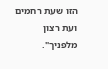הזו שעת רחמים ועת רצון מלפניך".